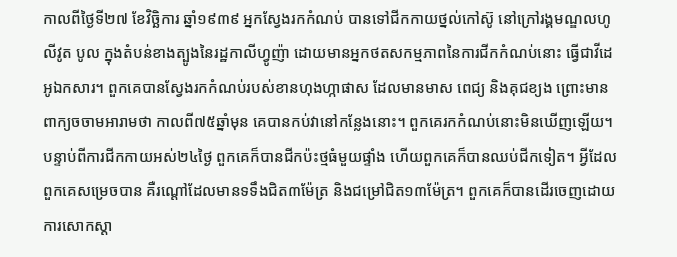កាលពីថ្ងៃទី២៧ ខែវិច្ឆិការ ឆ្នាំ១៩៣៩ អ្នកស្វែងរកកំណប់ បានទៅជីកកាយថ្នល់កៅស៊ូ នៅក្រៅរង្គមណ្ឌលហូលីវូត បូល ក្នុងតំបន់ខាងត្បូងនៃរដ្ឋកាលីហ្វូញ៉ា ដោយមានអ្នកថតសកម្មភាពនៃការជីកកំណប់នោះ ធ្វើជាវីដេអូឯកសារ។ ពួកគេបានស្វែងរកកំណប់របស់ខានហុងហ្កាផាស ដែលមានមាស ពេជ្យ និងគុជខ្យង ព្រោះមានពាក្យចចាមអារាមថា កាលពី៧៥ឆ្នាំមុន គេបានកប់វានៅកន្លែងនោះ។ ពួកគេរកកំណប់នោះមិនឃើញឡើយ។ បន្ទាប់ពីការជីកកាយអស់២៤ថ្ងៃ ពួកគេក៏បានជីកប៉ះថ្មធំមួយផ្ទាំង ហើយពួកគេក៏បានឈប់ជីកទៀត។ អ្វីដែលពួកគេសម្រេចបាន គឺរណ្តៅដែលមានទទឹងជិត៣ម៉ែត្រ និងជម្រៅជិត១៣ម៉ែត្រ។ ពួកគេក៏បានដើរចេញដោយការសោកស្តា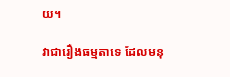យ។

វាជារឿងធម្មតាទេ ដែលមនុ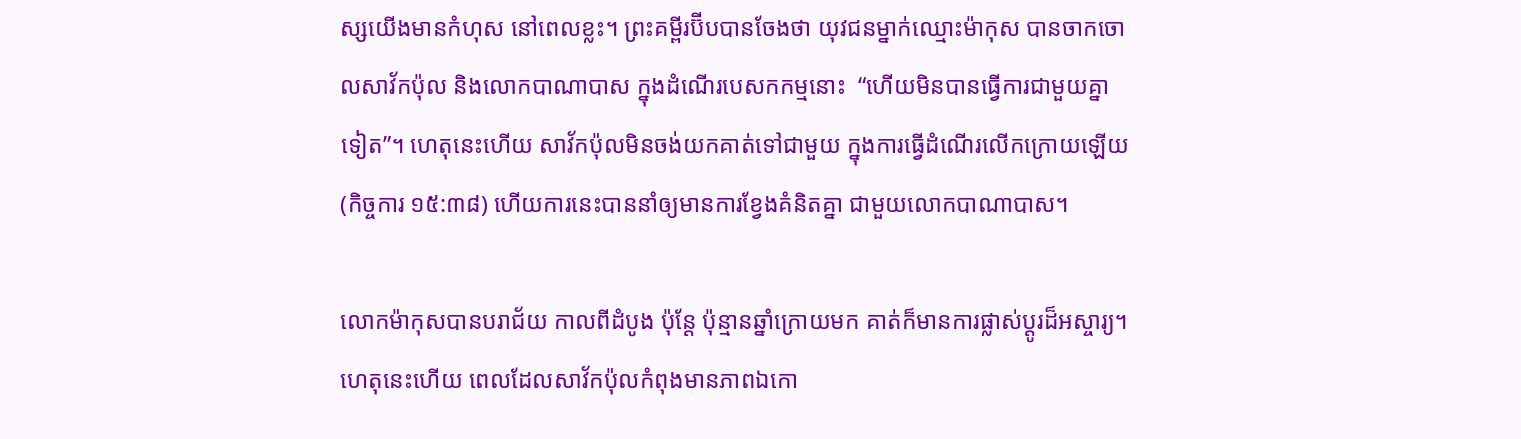ស្សយើងមានកំហុស នៅពេលខ្លះ។ ព្រះគម្ពីរប៊ីបបានចែងថា យុវជនម្នាក់ឈ្មោះម៉ាកុស បានចាកចោលសាវ័កប៉ុល និងលោកបាណាបាស ក្នុងដំណើរបេសកកម្មនោះ  “ហើយមិនបានធ្វើការជាមួយគ្នាទៀត”។ ហេតុនេះហើយ សាវ័កប៉ុលមិនចង់យកគាត់ទៅជាមួយ ក្នុងការធ្វើដំណើរលើកក្រោយឡើយ (កិច្ចការ ១៥:៣៨) ហើយការនេះបាននាំឲ្យមានការខ្វែងគំនិតគ្នា ជាមួយលោកបាណាបាស។

លោកម៉ាកុសបានបរាជ័យ កាលពីដំបូង ប៉ុន្តែ ប៉ុន្មានឆ្នាំក្រោយមក គាត់ក៏មានការផ្លាស់ប្តូរដ៏អស្ចារ្យ។ ហេតុនេះហើយ ពេលដែលសាវ័កប៉ុលកំពុងមានភាពឯកោ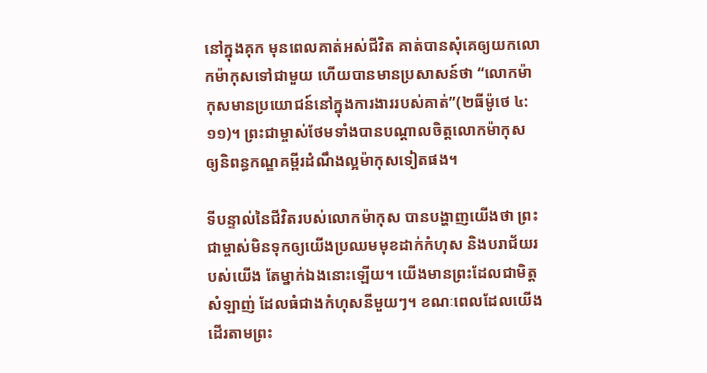នៅក្នុងគុក មុនពេលគាត់អស់ជីវិត គាត់បានសុំគេឲ្យយកលោកម៉ាកុសទៅជាមួយ ហើយបានមានប្រសាសន៍ថា “លោកម៉ាកុសមានប្រយោជន៍នៅក្នុងការងាររបស់គាត់”(២ធីម៉ូថេ ៤:១១)។ ព្រះជាម្ចាស់ថែមទាំងបានបណ្តាលចិត្តលោកម៉ាកុស ឲ្យនិពន្ធកណ្ឌគម្ពីរដំណឹងល្អម៉ាកុសទៀតផង។

ទីបន្ទាល់នៃជីវិតរបស់លោកម៉ាកុស បានបង្ហាញយើងថា ព្រះជាម្ចាស់មិនទុកឲ្យយើងប្រឈមមុខដាក់កំហុស និងបរាជ័យរបស់យើង តែម្នាក់ឯងនោះឡើយ។ យើងមានព្រះដែលជាមិត្តសំឡាញ់ ដែលធំជាងកំហុសនីមួយៗ។ ខណៈពេលដែលយើងដើរតាមព្រះ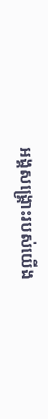អង្គសង្រ្គោះរបស់យើង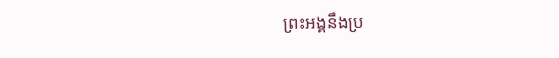ព្រះអង្គនឹងប្រ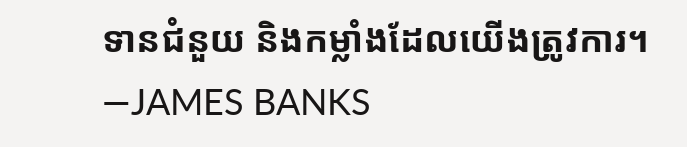ទានជំនួយ និងកម្លាំងដែលយើងត្រូវការ។—JAMES BANKS